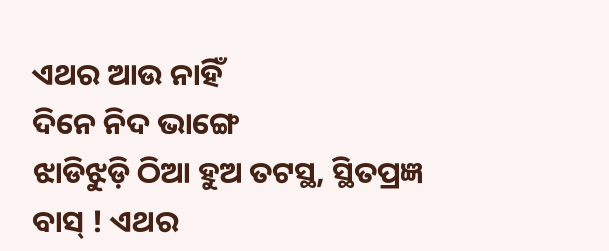ଏଥର ଆଉ ନାହିଁ
ଦିନେ ନିଦ ଭାଙ୍ଗେ
ଝାଡିଝୁଡ଼ି ଠିଆ ହୁଅ ତଟସ୍ଥ, ସ୍ଥିତପ୍ରଜ୍ଞ
ବାସ୍ ! ଏଥର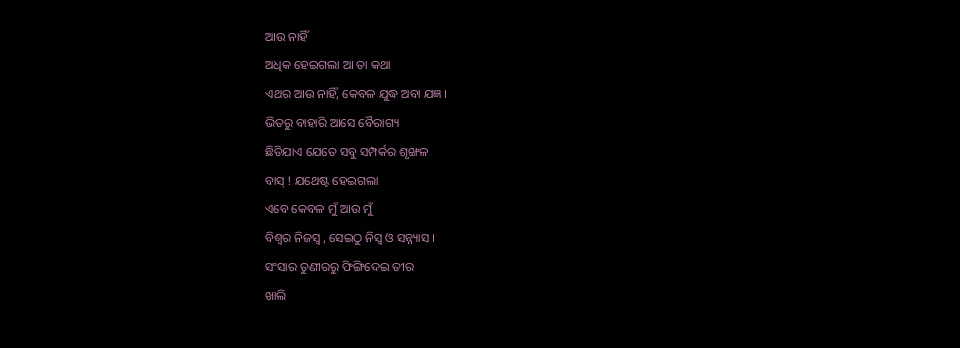ଆଉ ନାହିଁ
ଅଧିକ ହେଇଗଲା ଆ ତା କଥା
ଏଥର ଆଉ ନାହିଁ, କେବଳ ଯୁଦ୍ଧ ଅବା ଯଜ୍ଞ ।
ଭିତରୁ ବାହାରି ଆସେ ବୈରାଗ୍ୟ
ଛିଡିଯାଏ ଯେତେ ସବୁ ସମ୍ପର୍କର ଶୃଙ୍ଖଳ
ବାସ୍ ! ଯଥେଷ୍ଟ ହେଇଗଲା
ଏବେ କେବଳ ମୁଁ ଆଉ ମୁଁ
ବିଶ୍ବର ନିଜସ୍ଵ , ସେଇଠୁ ନିସ୍ୱ ଓ ସନ୍ନ୍ୟାସ ।
ସଂସାର ତୁଣୀରରୁ ଫିଙ୍ଗିଦେଇ ତୀର
ଖାଲି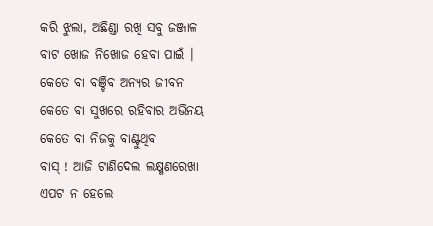କରି ଝୁଲା, ଅଛିଣ୍ଡା ରଖି ସବୁ ଜଞ୍ଜାଳ
ବାଟ ଖୋଜ ନିଖୋଜ ହେବା ପାଇଁ ।
କେତେ ବା ବଞ୍ଚିବ ଅନ୍ୟର ଜୀବନ
କେତେ ବା ସୁଖରେ ରହିବାର ଅଭିନୟ
କେତେ ବା ନିଜକୁ ବାଣ୍ଟୁଥିବ
ବାସ୍ ! ଆଜି ଟାଣିଦେଲ ଲକ୍ଷ୍ମଣରେଖା
ଏପଟ ନ ହେଲେ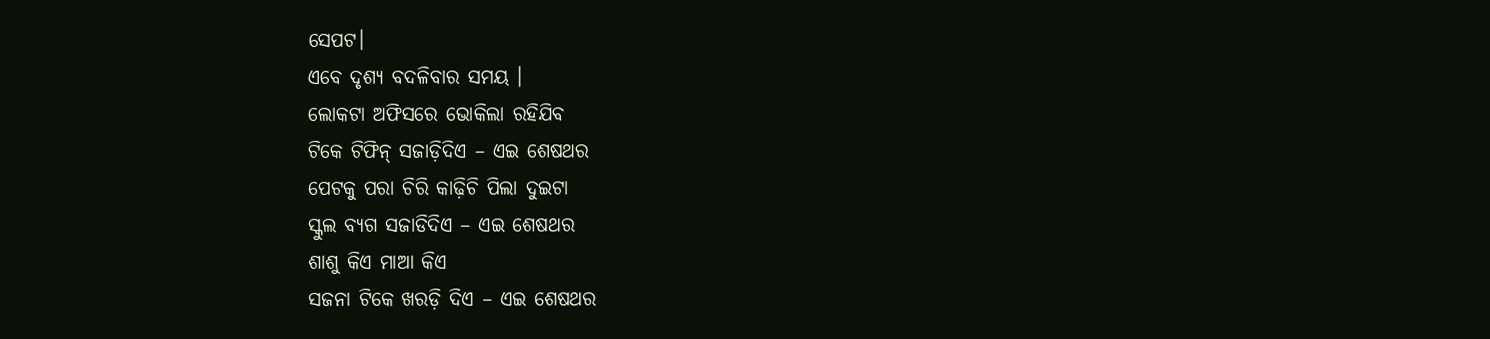ସେପଟ।
ଏବେ ଦୃଶ୍ୟ ବଦଳିବାର ସମୟ ।
ଲୋକଟା ଅଫିସରେ ଭୋକିଲା ରହିଯିବ
ଟିକେ ଟିଫିନ୍ ସଜାଡ଼ିଦିଏ – ଏଇ ଶେଷଥର
ପେଟକୁ ପରା ଚିରି କାଢ଼ିଚି ପିଲା ଦୁଇଟା
ସ୍କୁଲ ବ୍ୟଗ ସଜାଡିଦିଏ – ଏଇ ଶେଷଥର
ଶାଶୁ କିଏ ମାଆ କିଏ
ସଜନା ଟିକେ ଖରଡ଼ି ଦିଏ – ଏଇ ଶେଷଥର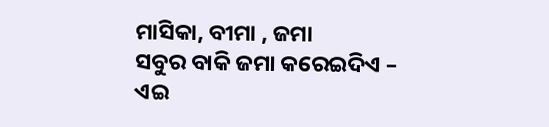ମାସିକା, ବୀମା , ଜମା
ସବୁର ବାକି ଜମା କରେଇଦିଏ – ଏଇ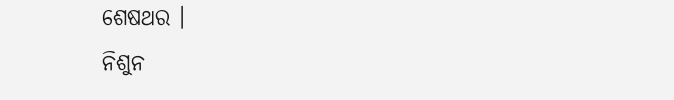ଶେଷଥର ।
ନିଶୁନ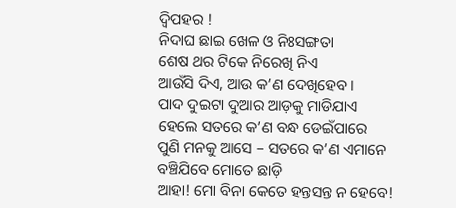ଦ୍ୱିପହର !
ନିଦାଘ ଛାଇ ଖେଳ ଓ ନିଃସଙ୍ଗତା
ଶେଷ ଥର ଟିକେ ନିରେଖି ନିଏ
ଆଉଁସି ଦିଏ, ଆଉ କ’ଣ ଦେଖିହେବ ।
ପାଦ ଦୁଇଟା ଦୁଆର ଆଡ଼କୁ ମାଡିଯାଏ
ହେଲେ ସତରେ କ’ଣ ବନ୍ଧ ଡେଇଁପାରେ
ପୁଣି ମନକୁ ଆସେ – ସତରେ କ’ଣ ଏମାନେ
ବଞ୍ଚିଯିବେ ମୋତେ ଛାଡ଼ି
ଆହା! ମୋ ବିନା କେତେ ହନ୍ତସନ୍ତ ନ ହେବେ!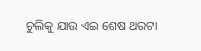ଚୁଲିକୁ ଯାଉ ଏଇ ଶେଷ ଥରଟା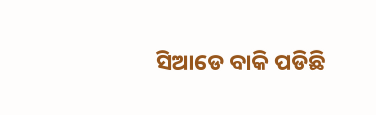ସିଆଡେ ବାକି ପଡିଛି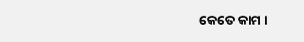କେତେ କାମ ।